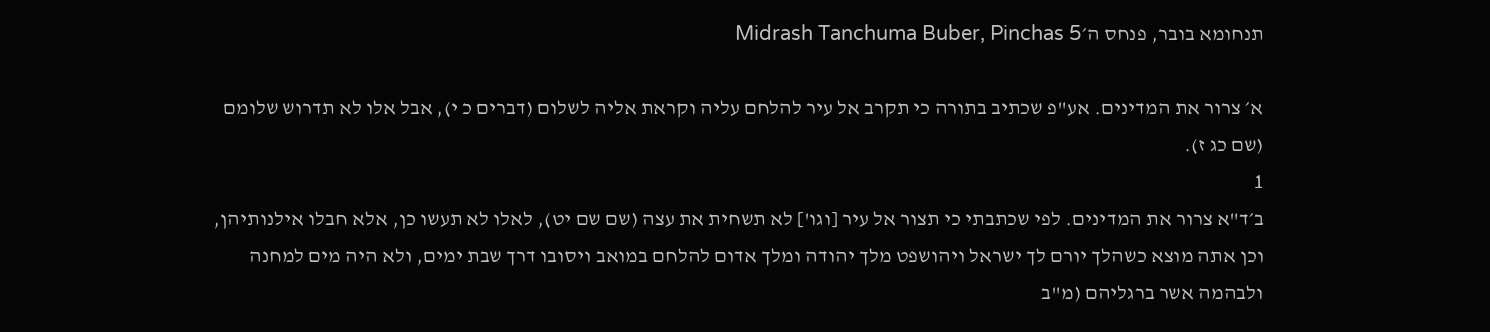תנחומא בובר, פנחס ה׳Midrash Tanchuma Buber, Pinchas 5

א׳ צרור את המדינים. אע"פ שכתיב בתורה כי תקרב אל עיר להלחם עליה וקראת אליה לשלום (דברים כ י), אבל אלו לא תדרוש שלומם (שם כג ז).
1
ב׳ד"א צרור את המדינים. לפי שכתבתי כי תצור אל עיר [וגו'] לא תשחית את עצה (שם שם יט), לאלו לא תעשו כן, אלא חבלו אילנותיהן, וכן אתה מוצא כשהלך יורם לך ישראל ויהושפט מלך יהודה ומלך אדום להלחם במואב ויסובו דרך שבת ימים, ולא היה מים למחנה ולבהמה אשר ברגליהם (מ"ב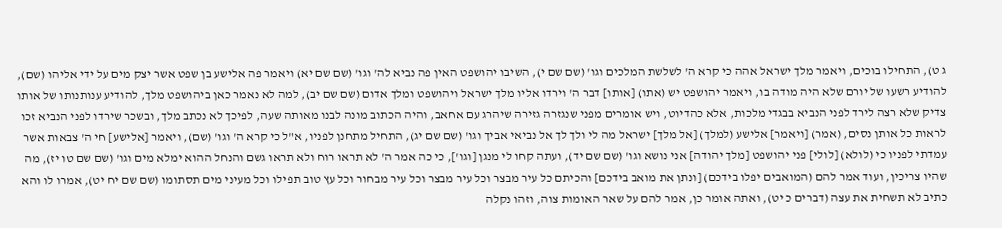ג ט), התחילו בוכים, ויאמר מלך ישראל אהה כי קרא ה' לשלשת המלכים וגו' (שם שם י), השיבו יהושפט האין פה נביא לה' וגו' (שם שם יא) ויאמר פה אלישע בן שפט אשר יצק מים על ידי אליהו (שם), להודיע רשעו של יורם שלא היה מודה בו, ויאמר יהושפט יש (אתו) [אותו] דבר ה' וירדו אליו מלך ישראל ויהושפט ומלך אדום (שם שם יב), למה לא נאמר כאן ביהושפט מלך, להודיע ענותנותו של אותו צדיק שלא רצה לירד לפני הנביא בבגדי מלכות, אלא כהדיוט, ויש אומרים מפני שנגזרה גזירה שיהרג עם אחאב, והיה הכתוב מונה לבנו מאותה שעה, לפיכך לא נכתב מלך, ובשכר שירדו לפני הנביא זכו לראות כל אותן נסים, (אמר) [ויאמר] אלישע (למלך) [אל מלך] ישראל מה לי ולך לך אל נביאי אביך וגו' (שם שם יג), התחיל מתחנן לפניו, א"ל כי קרא ה' וגו' (שם), ויאמר [אלישע] חי ה' צבאות אשר עמדתי לפניו כי (לולא) [לולי] פני יהושפט [מלך יהודה] אני נושא וגו' (שם שם יד), ועתה קחו לי מנגן [וגו'], כי כה אמר ה' לא תראו רוח ולא תראו גשם והנחל ההוא ימלא מים וגו' (שם שם טו יז), מה שהיו צריכין, ועוד אמר להם (המואבים יפלו בידכם) [ונתן את מואב בידכם] והכיתם כל עיר מבצר וכל עיר מבצר וכל עיר מבחור וכל עץ טוב תפילו וכל מעיני מים תסתומו (שם שם יח יט), אמרו לו והא כתיב לא תשחית את עצה (דברים כ יט), ואתה אומר כן, אמר להם על שאר האומות צוה, וזהו נקלה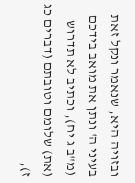ובזויה היא, שנאמר ונקל זאת בעיני ה' ונתן את מואב בידכם (מ"ב ג יח), וכתיב לא תדרוש (את) שלומם וטובתם (דברים כג ז),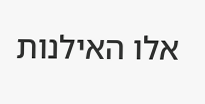אלו האילנות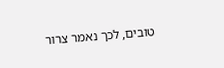טובים, לכך נאמר צרור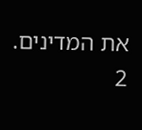את המדינים.
2